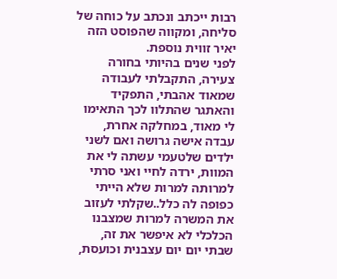רבות ייכתב ונכתב על כוחה של סליחה, ומקווה שהפוסט הזה יאיר זווית נוספת.
לפני שנים בהיותי בחורה צעירה, התקבלתי לעבודה שמאוד אהבתי, התפקיד והאתגר שהתלוו לכך התאימו לי מאוד, במחלקה אחרת, עבדה אישה גרושה ואם לשני ילדים שלטעמי עשתה לי את המוות, ירדה לחיי ואני סרתי למרותה למרות שלא הייתי כפופה לה כלל..שקלתי לעזוב את המשרה למרות שמצבנו הכלכלי לא איפשר את זה, שבתי יום יום עצבנית וכועסת,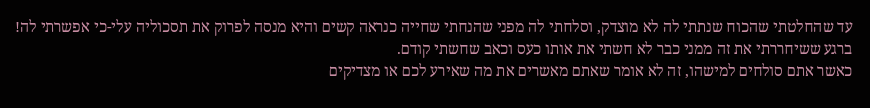עד שהחלטתי שהכוח שנתתי לה לא מוצדק, וסלחתי לה מפני שהנחתי שחייה כנראה קשים והיא מנסה לפרוק את תסכוליה עלי-כי אפשרתי לה! ברגע ששיחררתי את זה ממני כבר לא חשתי את אותו כעס וכאב שחשתי קודם.
כאשר אתם סולחים למישהו, זה לא אומר שאתם מאשרים את מה שאירע לכם או מצדיקים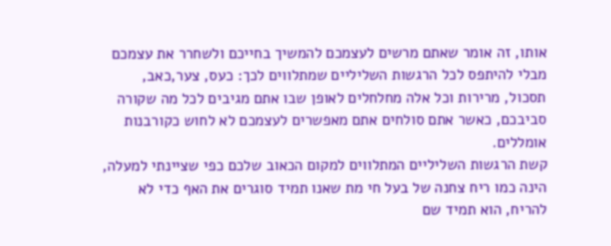אותו, זה אומר שאתם מרשים לעצמכם להמשיך בחייכם ולשחרר את עצמכם מבלי להיתפס לכל הרגשות השליליים שמתלווים לכך: כעס, צער,כאב, תסכול, מרירות וכל אלה מחלחלים לאופן שבו אתם מגיבים לכל מה שקורה סביבכם, כאשר אתם סולחים אתם מאפשרים לעצמכם לא לחוש כקורבנות אומללים.
קשת הרגשות השליליים המתלווים למקום הכאוב שלכם כפי שציינתי למעלה, הינה כמו ריח צחנה של בעל חי מת שאנו תמיד סוגרים את האף כדי לא להריח, הוא תמיד שם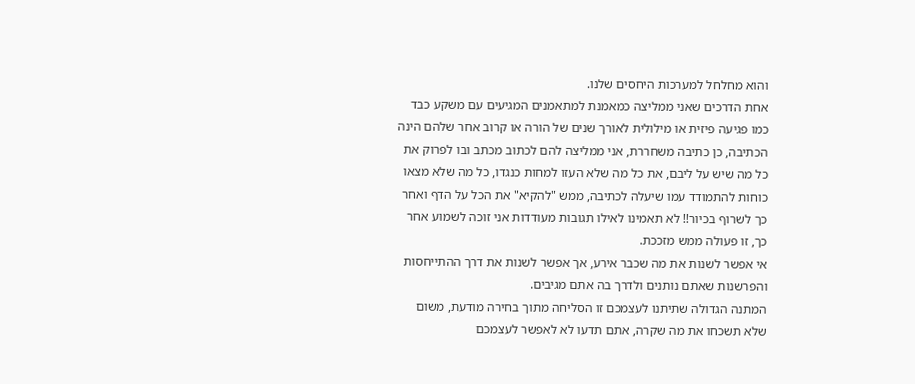והוא מחלחל למערכות היחסים שלנו.
אחת הדרכים שאני ממליצה כמאמנת למתאמנים המגיעים עם משקע כבד כמו פגיעה פיזית או מילולית לאורך שנים של הורה או קרוב אחר שלהם הינה הכתיבה, כן כתיבה משחררת, אני ממליצה להם לכתוב מכתב ובו לפרוק את כל מה שיש על ליבם, את כל מה שלא העזו למחות כנגדו, כל מה שלא מצאו כוחות להתמודד עמו שיעלה לכתיבה, ממש "להקיא" את הכל על הדף ואחר כך לשרוף בכיור!! לא תאמינו לאילו תגובות מעודדות אני זוכה לשמוע אחר כך, זו פעולה ממש מזככת.
אי אפשר לשנות את מה שכבר אירע, אך אפשר לשנות את דרך ההתייחסות והפרשנות שאתם נותנים ולדרך בה אתם מגיבים.
המתנה הגדולה שתיתנו לעצמכם זו הסליחה מתוך בחירה מודעת, משום שלא תשכחו את מה שקרה, אתם תדעו לא לאפשר לעצמכם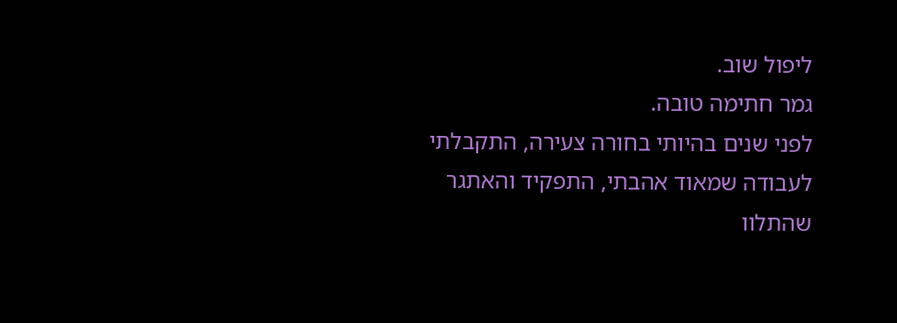ליפול שוב.
גמר חתימה טובה.
לפני שנים בהיותי בחורה צעירה, התקבלתי לעבודה שמאוד אהבתי, התפקיד והאתגר שהתלוו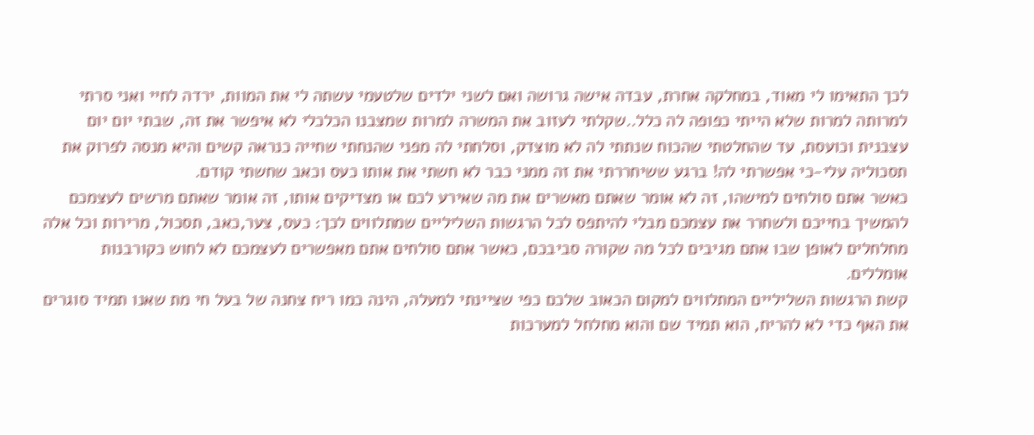לכך התאימו לי מאוד, במחלקה אחרת, עבדה אישה גרושה ואם לשני ילדים שלטעמי עשתה לי את המוות, ירדה לחיי ואני סרתי למרותה למרות שלא הייתי כפופה לה כלל..שקלתי לעזוב את המשרה למרות שמצבנו הכלכלי לא איפשר את זה, שבתי יום יום עצבנית וכועסת, עד שהחלטתי שהכוח שנתתי לה לא מוצדק, וסלחתי לה מפני שהנחתי שחייה כנראה קשים והיא מנסה לפרוק את תסכוליה עלי-כי אפשרתי לה! ברגע ששיחררתי את זה ממני כבר לא חשתי את אותו כעס וכאב שחשתי קודם.
כאשר אתם סולחים למישהו, זה לא אומר שאתם מאשרים את מה שאירע לכם או מצדיקים אותו, זה אומר שאתם מרשים לעצמכם להמשיך בחייכם ולשחרר את עצמכם מבלי להיתפס לכל הרגשות השליליים שמתלווים לכך: כעס, צער,כאב, תסכול, מרירות וכל אלה מחלחלים לאופן שבו אתם מגיבים לכל מה שקורה סביבכם, כאשר אתם סולחים אתם מאפשרים לעצמכם לא לחוש כקורבנות אומללים.
קשת הרגשות השליליים המתלווים למקום הכאוב שלכם כפי שציינתי למעלה, הינה כמו ריח צחנה של בעל חי מת שאנו תמיד סוגרים את האף כדי לא להריח, הוא תמיד שם והוא מחלחל למערכות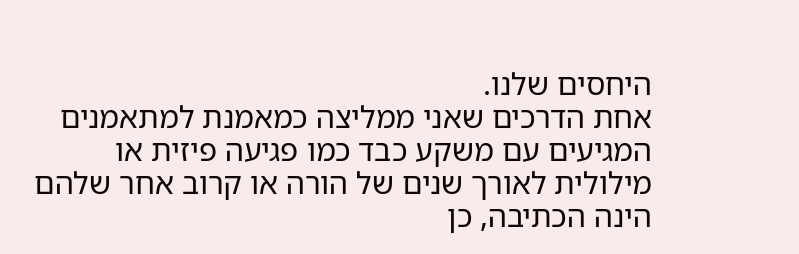היחסים שלנו.
אחת הדרכים שאני ממליצה כמאמנת למתאמנים המגיעים עם משקע כבד כמו פגיעה פיזית או מילולית לאורך שנים של הורה או קרוב אחר שלהם הינה הכתיבה, כן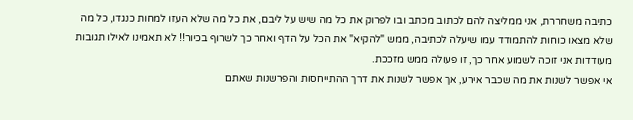כתיבה משחררת, אני ממליצה להם לכתוב מכתב ובו לפרוק את כל מה שיש על ליבם, את כל מה שלא העזו למחות כנגדו, כל מה שלא מצאו כוחות להתמודד עמו שיעלה לכתיבה, ממש "להקיא" את הכל על הדף ואחר כך לשרוף בכיור!! לא תאמינו לאילו תגובות מעודדות אני זוכה לשמוע אחר כך, זו פעולה ממש מזככת.
אי אפשר לשנות את מה שכבר אירע, אך אפשר לשנות את דרך ההתייחסות והפרשנות שאתם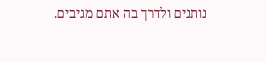נותנים ולדרך בה אתם מגיבים.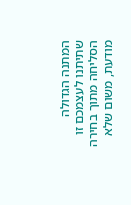המתנה הגדולה שתיתנו לעצמכם זו הסליחה מתוך בחירה מודעת, משום שלא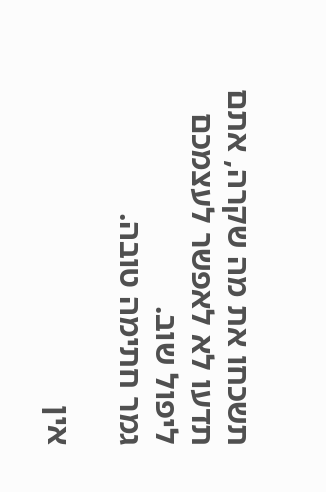תשכחו את מה שקרה, אתם תדעו לא לאפשר לעצמכם ליפול שוב.
גמר חתימה טובה.

אין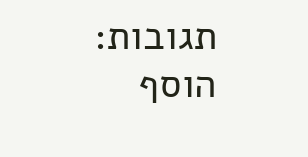תגובות:
הוסף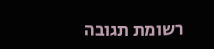רשומת תגובה